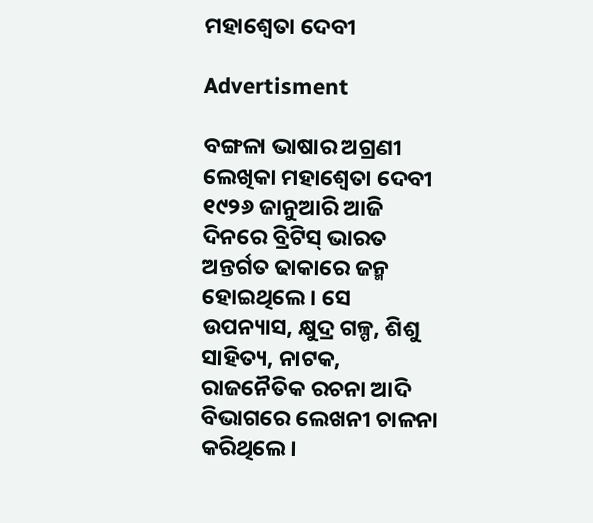ମହାଶ୍ବେତା ଦେବୀ

Advertisment

ବଙ୍ଗଳା ଭାଷାର ଅଗ୍ରଣୀ ଲେଖିକା ମହାଶ୍ବେତା ଦେବୀ ୧୯୨୬ ଜାନୁଆରି ଆଜି ଦିନରେ ବ୍ରିଟିସ୍ ଭାରତ ଅନ୍ତର୍ଗତ ଢାକାରେ ଜନ୍ମ ହୋଇଥିଲେ। ସେ ଉପନ୍ୟାସ, କ୍ଷୁଦ୍ର ଗଳ୍ପ, ଶିଶୁ ସାହିତ୍ୟ, ନାଟକ, ରାଜନୈତିକ ରଚନା ଆଦି ବିଭାଗରେ ଲେଖନୀ ଚାଳନା କରିଥିଲେ।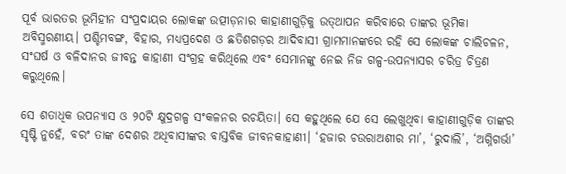ପୂର୍ବ ଭାରତର ଭୂମିହୀନ ସଂପ୍ରଦାୟର ଲୋକଙ୍କ ଉତ୍ପୀଡ଼ନାର କାହାଣୀଗୁଡ଼ିକୁ ଉତ୍‌ଥାପନ କରିବାରେ ତାଙ୍କର ଭୂମିକା ଅବିସ୍ମରଣୀୟ। ପଶ୍ଚିମବଙ୍ଗ, ବିହାର, ମଧ୍ୟପ୍ରଦେଶ ଓ ଛତିଶଗଡ଼ର ଆଦିବାସୀ ଗ୍ରାମମାନଙ୍କରେ ରହି ସେ ଲୋକଙ୍କ ଚାଲିଚଳନ, ସଂଘର୍ଷ ଓ ବଳିଦାନର ଜୀବନ୍ତ କାହାଣୀ ସଂଗ୍ରହ କରିଥିଲେ ଏବଂ ସେମାନଙ୍କୁ ନେଇ ନିଜ ଗଳ୍ପ-ଉପନ୍ୟାସର ଚରିତ୍ର ଚିତ୍ରଣ କରୁଥିଲେ।

ସେ ଶତାଧିକ ଉପନ୍ୟାସ ଓ ୨୦ଟି କ୍ଷୁଦ୍ରଗଳ୍ପ ସଂକଳନର ରଚୟିତା। ସେ କହୁଥିଲେ ଯେ ସେ ଲେଖୁଥିବା କାହାଣୀଗୁଡ଼ିକ ତାଙ୍କର ସୃଷ୍ଟି ନୁହେଁ, ବରଂ ତାଙ୍କ ଦେଶର ଅଧିବାସୀଙ୍କର ବାସ୍ତବିକ ଜୀବନକାହାଣୀ। ‘ହଜାର ଚଉରାଅଶୀର ମା’, ‘ରୁଦାଲି’, ‘ଅଗ୍ନିଗର୍ଭା’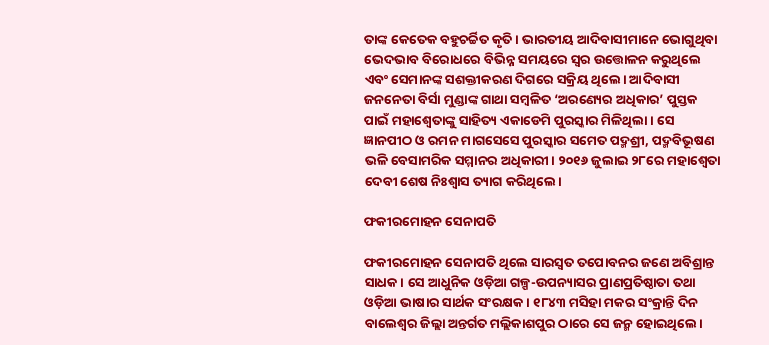ତାଙ୍କ କେତେକ ବହୁଚର୍ଚ୍ଚିତ କୃତି। ଭାରତୀୟ ଆଦିବାସୀମାନେ ଭୋଗୁଥିବା ଭେଦଭାବ ବିରୋଧରେ ବିଭିନ୍ନ ସମୟରେ ସ୍ବର ଉତ୍ତୋଳନ କରୁଥିଲେ ଏବଂ ସେମାନଙ୍କ ସଶକ୍ତୀକରଣ ଦିଗରେ ସକ୍ରିୟ ଥିଲେ। ଆଦିବାସୀ ଜନନେତା ବିର୍ସା ମୁଣ୍ଡାଙ୍କ ଗାଥା ସମ୍ବଳିତ ‘ଅରଣ୍ୟେର ଅଧିକାର’ ପୁସ୍ତକ ପାଇଁ ମହାଶ୍ବେତାଙ୍କୁ ସାହିତ୍ୟ ଏକାଡେମି ପୁରସ୍କାର ମିଳିଥିଲା। ସେ ଜ୍ଞାନପୀଠ ଓ ରମନ ମାଗସେସେ ପୁରସ୍କାର ସମେତ ପଦ୍ମଶ୍ରୀ, ପଦ୍ମବିଭୂଷଣ ଭଳି ବେସାମରିକ ସମ୍ମାନର ଅଧିକାରୀ। ୨୦୧୬ ଜୁଲାଇ ୨୮ରେ ମହାଶ୍ବେତା ଦେବୀ ଶେଷ ନିଃଶ୍ବାସ ତ୍ୟାଗ କରିଥିଲେ।

ଫକୀରମୋହନ ସେନାପତି

ଫକୀରମୋହନ ସେନାପତି ଥିଲେ ସାରସ୍ବତ ତପୋବନର ଜଣେ ଅବିଶ୍ରାନ୍ତ ସାଧକ। ସେ ଆଧୁନିକ ଓଡ଼ିଆ ଗଳ୍ପ-ଉପନ୍ୟାସର ପ୍ରାଣପ୍ରତିଷ୍ଠାତା ତଥା ଓଡ଼ିଆ ଭାଷାର ସାର୍ଥକ ସଂରକ୍ଷକ। ୧୮୪୩ ମସିହା ମକର ସଂକ୍ରାନ୍ତି ଦିନ ବାଲେଶ୍ବର ଜିଲ୍ଲା ଅନ୍ତର୍ଗତ ମଲ୍ଲିକାଶପୁର ଠାରେ ସେ ଜନ୍ମ ହୋଇଥିଲେ।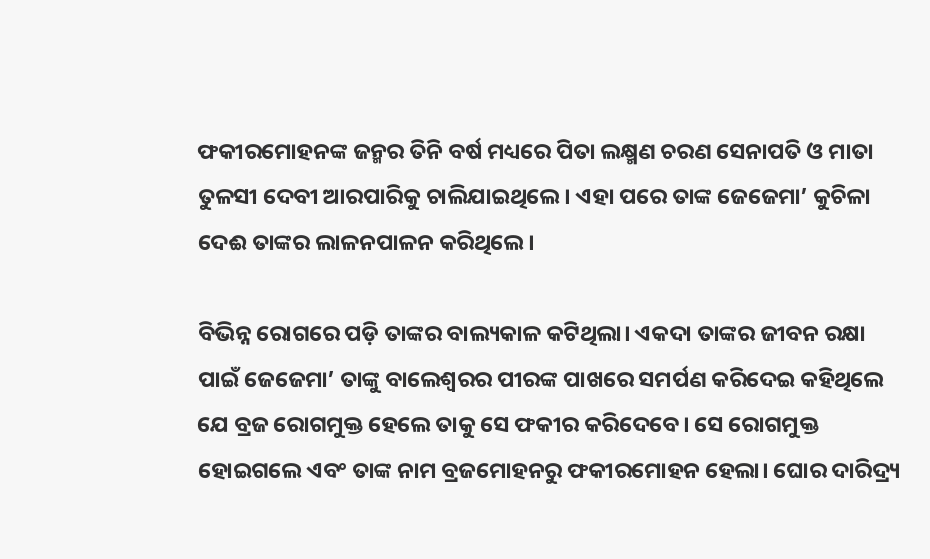ଫକୀରମୋହନଙ୍କ ଜନ୍ମର ତିନି ବର୍ଷ ମଧ୍ୟରେ ପିତା ଲକ୍ଷ୍ମଣ ଚରଣ ସେନାପତି ଓ ମାତା ତୁଳସୀ ଦେବୀ ଆରପାରିକୁ ଚାଲିଯାଇଥିଲେ। ଏହା ପରେ ତାଙ୍କ ଜେଜେମା’ କୁଚିଳା ଦେଈ ତାଙ୍କର ଲାଳନପାଳନ କରିଥିଲେ।

ବିଭିନ୍ନ ରୋଗରେ ପଡ଼ି ତାଙ୍କର ବାଲ୍ୟକାଳ କଟିଥିଲା। ଏକଦା ତାଙ୍କର ଜୀବନ ରକ୍ଷା ପାଇଁ ଜେଜେମା’ ତାଙ୍କୁ ବାଲେଶ୍ବରର ପୀରଙ୍କ ପାଖରେ ସମର୍ପଣ କରିଦେଇ କହିଥିଲେ ଯେ ବ୍ରଜ ରୋଗମୁକ୍ତ ହେଲେ ତାକୁ ସେ ଫକୀର କରିଦେବେ। ସେ ରୋଗମୁକ୍ତ ହୋଇଗଲେ ଏବଂ ତାଙ୍କ ନାମ ବ୍ରଜମୋହନରୁ ଫକୀରମୋହନ ହେଲା। ଘୋର ଦାରିଦ୍ର୍ୟ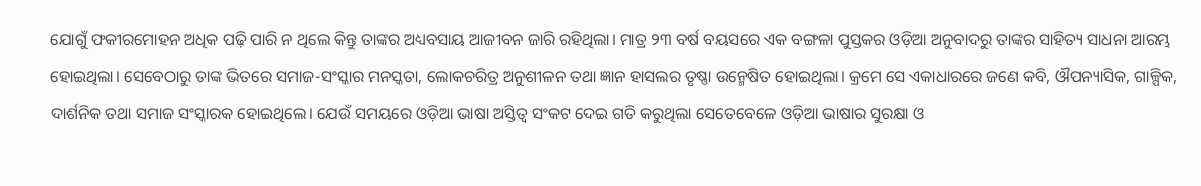ଯୋଗୁଁ ଫକୀରମୋହନ ଅଧିକ ପଢ଼ି ପାରି ନ ଥିଲେ କିନ୍ତୁ ତାଙ୍କର ଅଧ୍ୟବସାୟ ଆଜୀବନ ଜାରି ରହିଥିଲା। ମାତ୍ର ୨୩ ବର୍ଷ ବୟସରେ ଏକ ବଙ୍ଗଳା ପୁସ୍ତକର ଓଡ଼ିଆ ଅନୁବାଦରୁ ତାଙ୍କର ସାହିତ୍ୟ ସାଧନା ଆରମ୍ଭ ହୋଇଥିଲା। ସେବେଠାରୁ ତାଙ୍କ ଭିତରେ ସମାଜ-ସଂସ୍କାର ମନସ୍କତା, ଲୋକଚରିତ୍ର ଅନୁଶୀଳନ ତଥା ଜ୍ଞାନ ହାସଲର ତୃଷ୍ଣା ଉନ୍ମେଷିତ ହୋଇଥିଲା। କ୍ରମେ ସେ ଏକାଧାରରେ ଜଣେ କବି, ଔପନ୍ୟାସିକ, ଗାଳ୍ପିକ, ଦାର୍ଶନିକ ତଥା ସମାଜ ସଂସ୍କାରକ ହୋଇଥିଲେ। ଯେଉଁ ସମୟରେ ଓଡ଼ିଆ ଭାଷା ଅସ୍ତିତ୍ବ ସଂକଟ ଦେଇ ଗତି କରୁଥିଲା ସେତେବେଳେ ଓଡ଼ିଆ ଭାଷାର ସୁରକ୍ଷା ଓ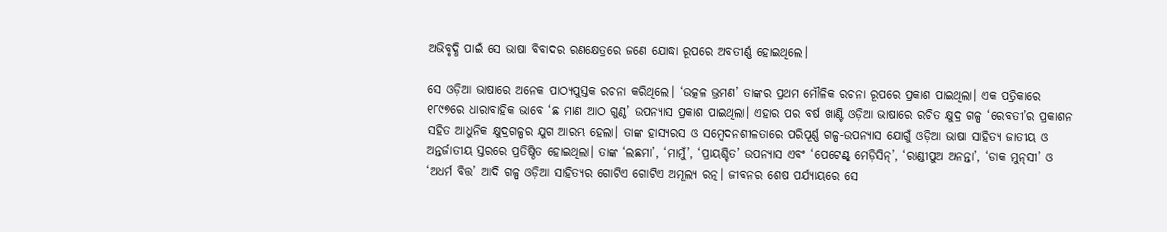ଅଭିବୃଦ୍ଧି ପାଇଁ ସେ ଭାଷା ବିବାଦର ରଣକ୍ଷେତ୍ରରେ ଜଣେ ଯୋଦ୍ଧା ରୂପରେ ଅବତୀର୍ଣ୍ଣ ହୋଇଥିଲେ।

ସେ ଓଡ଼ିଆ ଭାଷାରେ ଅନେକ ପାଠ୍ୟପୁସ୍ତକ ରଚନା କରିଥିଲେ। ‘ଉତ୍କଳ ଭ୍ରମଣ’ ତାଙ୍କର ପ୍ରଥମ ମୌଳିକ ରଚନା ରୂପରେ ପ୍ରକାଶ ପାଇଥିଲା। ଏକ ପତ୍ରିକାରେ ୧୮୯୭ରେ ଧାରାବାହିକ ଭାବେ ‘ଛ ମାଣ ଆଠ ଗୁଣ୍ଠ’ ଉପନ୍ୟାସ ପ୍ରକାଶ ପାଇଥିଲା। ଏହାର ପର ବର୍ଷ ଖାଣ୍ଟି ଓଡ଼ିଆ ଭାଷାରେ ରଚିତ କ୍ଷୁଦ୍ର ଗଳ୍ପ ‘ରେବତୀ’ର ପ୍ରକାଶନ ସହିତ ଆଧୁନିକ କ୍ଷୁଦ୍ରଗଳ୍ପର ଯୁଗ ଆରମ୍ଭ ହେଲା। ତାଙ୍କ ହାସ୍ୟରସ ଓ ସମ୍ବେଦନଶୀଳତାରେ ପରିପୂର୍ଣ୍ଣ ଗଳ୍ପ-ଉପନ୍ୟାସ ଯୋଗୁଁ ଓଡ଼ିଆ ଭାଷା ସାହିତ୍ୟ ଜାତୀୟ ଓ ଅନ୍ତର୍ଜାତୀୟ ସ୍ତରରେ ପ୍ରତିଷ୍ଠିତ ହୋଇଥିଲା। ତାଙ୍କ ‘ଲଛମା’, ‘ମାମୁଁ’, ‘ପ୍ରାୟଶ୍ଚିତ’ ଉପନ୍ୟାସ ଏବଂ ‘ପେଟେଣ୍ଟ୍‌ ମେଡ଼ିସିନ୍‌’, ‘ରାଣ୍ଡୀପୁଅ ଅନନ୍ତା’, ‘ଡାକ ମୁନ୍‌ସୀ’ ଓ ‘ଅଧର୍ମ ବିତ୍ତ’ ଆଦି ଗଳ୍ପ ଓଡ଼ିଆ ସାହିତ୍ୟର ଗୋଟିଏ ଗୋଟିଏ ଅମୂଲ୍ୟ ରତ୍ନ। ଜୀବନର ଶେଷ ପର୍ଯ୍ୟାୟରେ ସେ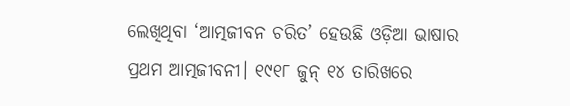ଲେଖିଥିବା ‘ଆତ୍ମଜୀବନ ଚରିତ’ ହେଉଛି ଓଡ଼ିଆ ଭାଷାର ପ୍ରଥମ ଆତ୍ମଜୀବନୀ। ୧୯୧୮ ଜୁନ୍‌ ୧୪ ତାରିଖରେ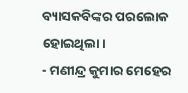ବ୍ୟାସକବିଙ୍କର ପରଲୋକ ହୋଇଥିଲା।
- ମଣୀନ୍ଦ୍ର କୁମାର ମେହେର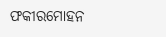ଫକୀରମୋହନ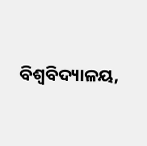ବିଶ୍ବବିଦ୍ୟାଳୟ,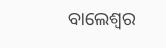ବାଲେଶ୍ବର